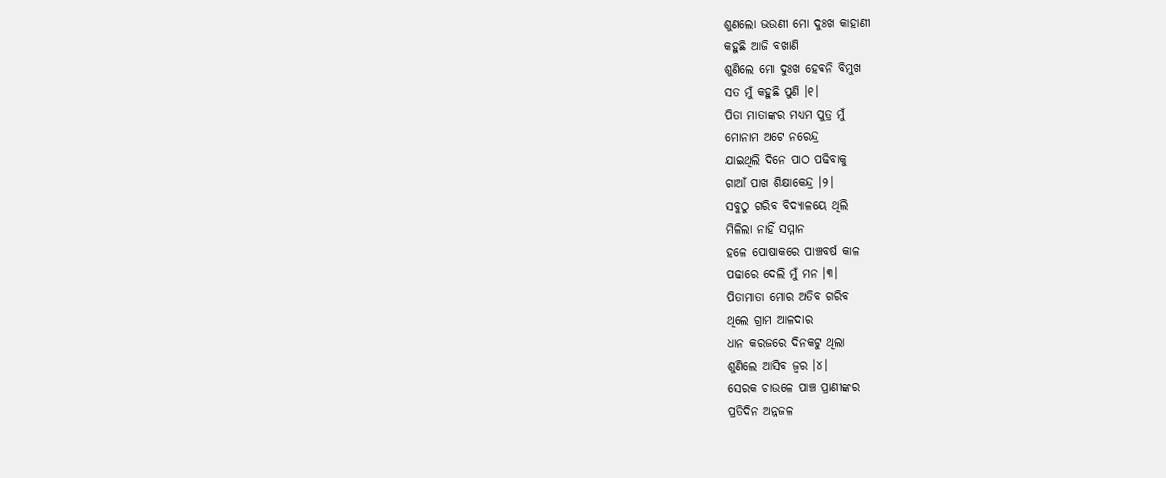ଶୁଣଲୋ ଭଉଣୀ ମୋ ଦୁଃଖ କାହାଣୀ
କହୁଛି ଆଜି ବଖାଣି
ଶୁଣିଲେ ମୋ ଦୁଃଖ ହେଵନି ବିମୁଖ
ସତ ମୁଁ କହୁଛି ପୁଣି ।୧।
ପିତା ମାତାଙ୍କର ମଧ୍ଯମ ପୁତ୍ର ମୁଁ
ମୋନାମ ଅଟେ ନରେନ୍ଦ୍ର
ଯାଇଥିଲି ଦିନେ ପାଠ ପଢିବାକୁ
ଗାଆଁ ପାଖ ଶିକ୍ଷାକେନ୍ଦ୍ର ।୨।
ସବୁଠୁ ଗରିବ ବିଦ୍ୟାଳୟେ ଥିଲି
ମିଳିଲା ନାହିଁ ସମ୍ମାନ
ହଳେ ପୋଷାକରେ ପାଞ୍ଚବର୍ଷ କାଳ
ପଢାରେ ଦେଲି ମୁଁ ମନ ।୩।
ପିତାମାତା ମୋର ଅତିବ ଗରିବ
ଥିଲେ ଗ୍ରାମ ଆଳଦାର
ଧାନ କରଜରେ ଦିନକଟୁ ଥିଲା
ଶୁଣିଲେ ଆସିବ ଜ୍ବର ।୪।
ସେରକ ଚାଉଳେ ପାଞ୍ଚ ପ୍ରାଣୀଙ୍କର
ପ୍ରତିଦିନ ଅନ୍ନଜଳ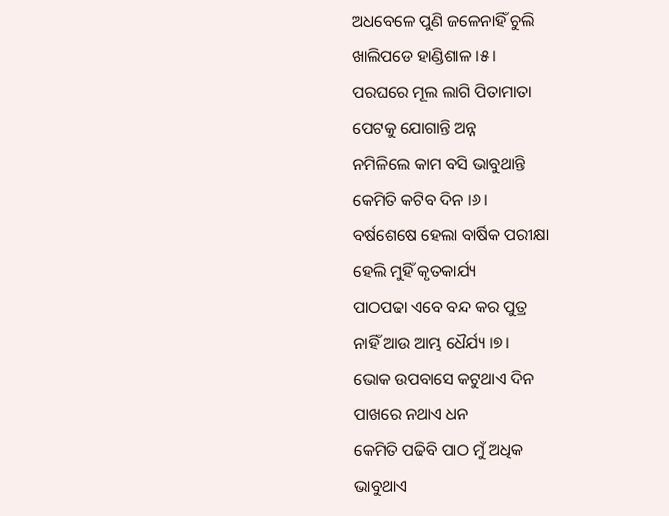ଅଧବେଳେ ପୁଣି ଜଳେନାହିଁ ଚୁଲି
ଖାଲିପଡେ ହାଣ୍ଡିଶାଳ ।୫।
ପରଘରେ ମୂଲ ଲାଗି ପିତାମାତା
ପେଟକୁ ଯୋଗାନ୍ତି ଅନ୍ନ
ନମିଳିଲେ କାମ ବସି ଭାବୁଥାନ୍ତି
କେମିତି କଟିବ ଦିନ ।୬।
ବର୍ଷଶେଷେ ହେଲା ବାର୍ଷିକ ପରୀକ୍ଷା
ହେଲି ମୁହିଁ କୃତକାର୍ଯ୍ୟ
ପାଠପଢା ଏବେ ବନ୍ଦ କର ପୁତ୍ର
ନାହିଁ ଆଉ ଆମ୍ଭ ଧୈର୍ଯ୍ୟ ।୭।
ଭୋକ ଉପବାସେ କଟୁଥାଏ ଦିନ
ପାଖରେ ନଥାଏ ଧନ
କେମିତି ପଢିବି ପାଠ ମୁଁ ଅଧିକ
ଭାବୁଥାଏ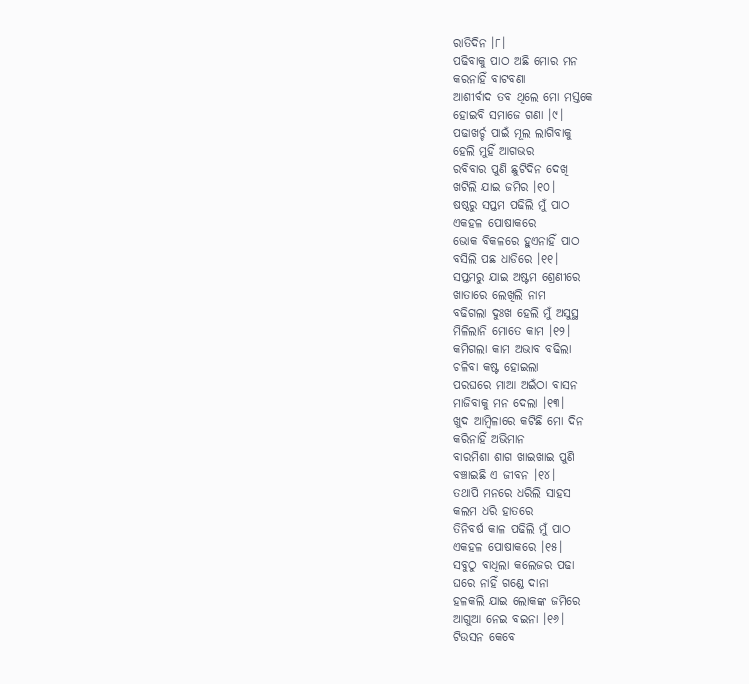ରାତିଦିନ ।୮।
ପଢିବାକୁ ପାଠ ଅଛି ମୋର ମନ
କରନାହିଁ ବାଟବଣା
ଆଶୀର୍ବାଦ ତବ ଥିଲେ ମୋ ମସ୍ତକେ
ହୋଇବି ସମାଜେ ଗଣା ।୯।
ପଢାଖର୍ଚ୍ଚ ପାଇଁ ମୂଲ ଲାଗିବାକୁ
ହେଲି ମୁହିଁ ଆଗଭର
ରବିବାର ପୁଣି ଛୁଟିଦିନ ଦେଖି
ଖଟିଲି ଯାଇ ଜମିର ।୧୦।
ଷଷ୍ଠରୁ ସପ୍ତମ ପଢିଲି ମୁଁ ପାଠ
ଏକହଳ ପୋଷାକରେ
ଭୋକ ବିକଳରେ ହୁଏନାହିଁ ପାଠ
ବସିଲି ପଛ ଧାଡିରେ ।୧୧।
ସପ୍ତମରୁ ଯାଇ ଅଷ୍ଟମ ଶ୍ରେଣୀରେ
ଖାତାରେ ଲେଖିଲି ନାମ
ବଢିଗଲା ଦୁଃଖ ହେଲି ମୁଁ ଅସୁସ୍ଥ
ମିଳିଲାନି ମୋତେ କାମ ।୧୨।
କମିଗଲା କାମ ଅଭାବ ବଢିଲା
ଚଳିବା କଷ୍ଟ ହୋଇଲା
ପରଘରେ ମାଆ ଅଇଁଠା ବାସନ
ମାଜିବାକୁ ମନ ଦେଲା ।୧୩।
ଖୁଦ ଆମ୍ବିଳାରେ କଟିଛି ମୋ ଦିନ
କରିନାହିଁ ଅଭିମାନ
ବାରମିଶା ଶାଗ ଖାଇଖାଇ ପୁଣି
ବଞ୍ଚାଇଛି ଏ ଜୀବନ ।୧୪।
ତଥାପି ମନରେ ଧରିଲି ସାହସ
କଲମ ଧରି ହାତରେ
ତିନିବର୍ଷ କାଳ ପଢିଲି ମୁଁ ପାଠ
ଏକହଳ ପୋଷାକରେ ।୧୫।
ସବୁଠୁ ବାଧିଲା କଲେଜର ପଢା
ଘରେ ନାହିଁ ଗଣ୍ଡେ ଦାନା
ହଳକଲି ଯାଇ ଲୋକଙ୍କ ଜମିରେ
ଆଗୁଆ ନେଇ ବଇନା ।୧୬।
ଟିଉସନ କେବେ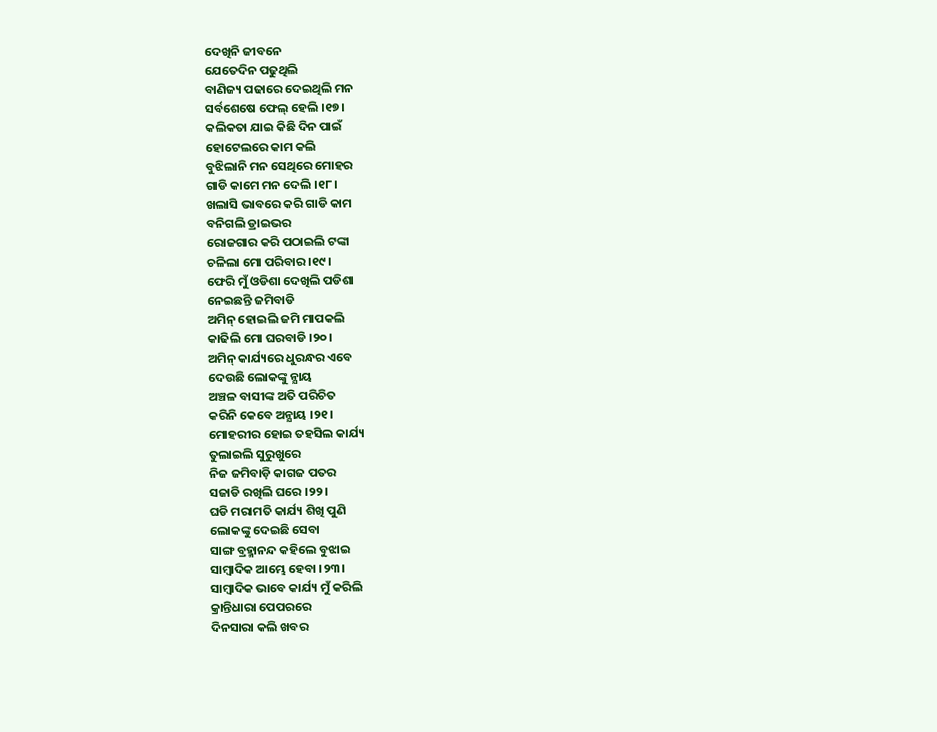ଦେଖିନି ଜୀବନେ
ଯେତେଦିନ ପଢୁଥିଲି
ବାଣିଜ୍ୟ ପଢାରେ ଦେଇଥିଲି ମନ
ସର୍ବଶେଷେ ଫେଲ୍ ହେଲି ।୧୭।
କଲିକତା ଯାଇ କିଛି ଦିନ ପାଇଁ
ହୋଟେଲରେ କାମ କଲି
ବୁଝିଲାନି ମନ ସେଥିରେ ମୋହର
ଗାଡି କାମେ ମନ ଦେଲି ।୧୮।
ଖଲାସି ଭାବରେ କରି ଗାଡି କାମ
ବନିଗଲି ଡ୍ରାଇଭର
ରୋଜଗାର କରି ପଠାଇଲି ଟଙ୍କା
ଚଳିଲା ମୋ ପରିବାର ।୧୯।
ଫେରି ମୁଁ ଓଡିଶା ଦେଖିଲି ପଡିଶା
ନେଇଛନ୍ତି ଜମିବାଡି
ଅମିନ୍ ହୋଇଲି ଜମି ମାପକଲି
କାଢିଲି ମୋ ଘରବାଡି ।୨୦।
ଅମିନ୍ କାର୍ଯ୍ୟରେ ଧୁରନ୍ଧର ଏବେ
ଦେଉଛି ଲୋକଙ୍କୁ ନ୍ଯାୟ
ଅଞ୍ଚଳ ବାସୀଙ୍କ ଅତି ପରିଚିତ
କରିନି କେବେ ଅନ୍ଯାୟ ।୨୧।
ମୋହରୀର ହୋଇ ତହସିଲ କାର୍ଯ୍ୟ
ତୁଲାଇଲି ସୁରୁଖୁରେ
ନିଜ ଜମିବାଡ଼ି କାଗଜ ପତର
ସଜାଡି ରଖିଲି ଘରେ ।୨୨।
ଘଡି ମରାମତି କାର୍ଯ୍ୟ ଶିଖି ପୁଣି
ଲୋକଙ୍କୁ ଦେଇଛି ସେବା
ସାଙ୍ଗ ବ୍ରହ୍ମାନନ୍ଦ କହିଲେ ବୁଝାଇ
ସାମ୍ବାଦିକ ଆମ୍ଭେ ହେବା ।୨୩।
ସାମ୍ବାଦିକ ଭାବେ କାର୍ଯ୍ୟ ମୁଁ କରିଲି
କ୍ରାନ୍ତିଧାରା ପେପରରେ
ଦିନସାରା କଲି ଖବର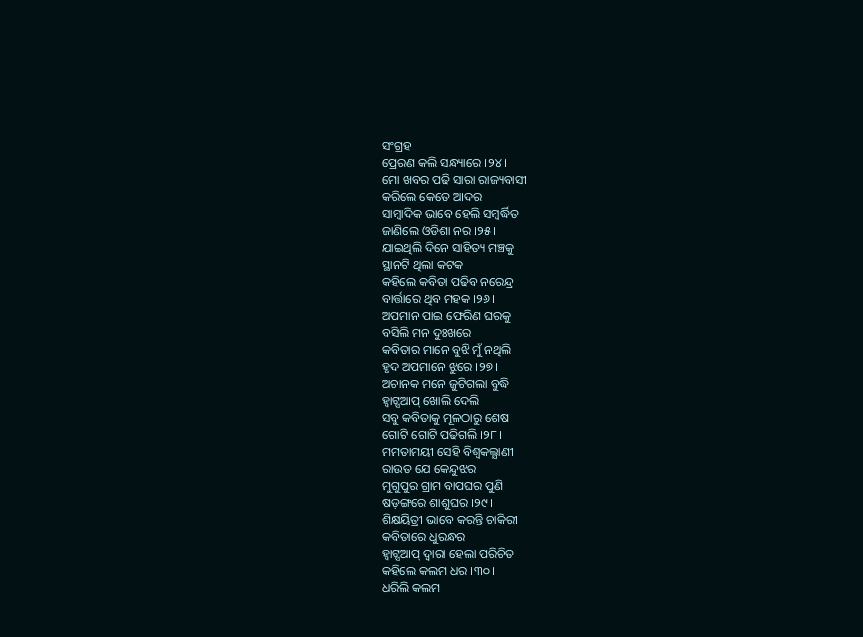ସଂଗ୍ରହ
ପ୍ରେରଣ କଲି ସନ୍ଧ୍ୟାରେ ।୨୪।
ମୋ ଖବର ପଢି ସାରା ରାଜ୍ୟବାସୀ
କରିଲେ କେତେ ଆଦର
ସାମ୍ବାଦିକ ଭାବେ ହେଲି ସମ୍ବର୍ଦ୍ଧିତ
ଜାଣିଲେ ଓଡିଶା ନର ।୨୫।
ଯାଇଥିଲି ଦିନେ ସାହିତ୍ୟ ମଞ୍ଚକୁ
ସ୍ଥାନଟି ଥିଲା କଟକ
କହିଲେ କବିତା ପଢିବ ନରେନ୍ଦ୍ର
ବାର୍ତ୍ତାରେ ଥିବ ମହକ ।୨୬।
ଅପମାନ ପାଇ ଫେରିଣ ଘରକୁ
ବସିଲି ମନ ଦୁଃଖରେ
କବିତାର ମାନେ ବୁଝି ମୁଁ ନଥିଲି
ହୃଦ ଅପମାନେ ଝୁରେ ।୨୭।
ଅଚାନକ ମନେ ଜୁଟିଗଲା ବୁଦ୍ଧି
ହ୍ଵାଟ୍ସଆପ୍ ଖୋଲି ଦେଲି
ସବୁ କବିତାକୁ ମୂଳଠାରୁ ଶେଷ
ଗୋଟି ଗୋଟି ପଢିଗଲି ।୨୮।
ମମତାମୟୀ ସେହି ବିଶ୍ବକଲ୍ଯାଣୀ
ରାଉତ ଯେ କେନ୍ଦୁଝର
ମୁଗୁପୁର ଗ୍ରାମ ବାପଘର ପୁଣି
ଷଡ଼ଙ୍ଗରେ ଶାଶୁଘର ।୨୯।
ଶିକ୍ଷୟିତ୍ରୀ ଭାବେ କରନ୍ତି ଚାକିରୀ
କବିତାରେ ଧୁରନ୍ଧର
ହ୍ଵାଟ୍ସଆପ୍ ଦ୍ବାରା ହେଲା ପରିଚିତ
କହିଲେ କଲମ ଧର ।୩୦।
ଧରିଲି କଲମ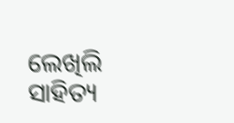ଲେଖିଲି ସାହିତ୍ୟ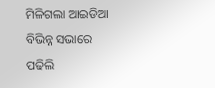ମିଳିଗଲା ଆଇଡିଆ
ବିଭିନ୍ନ ସଭାରେ ପଢିଲି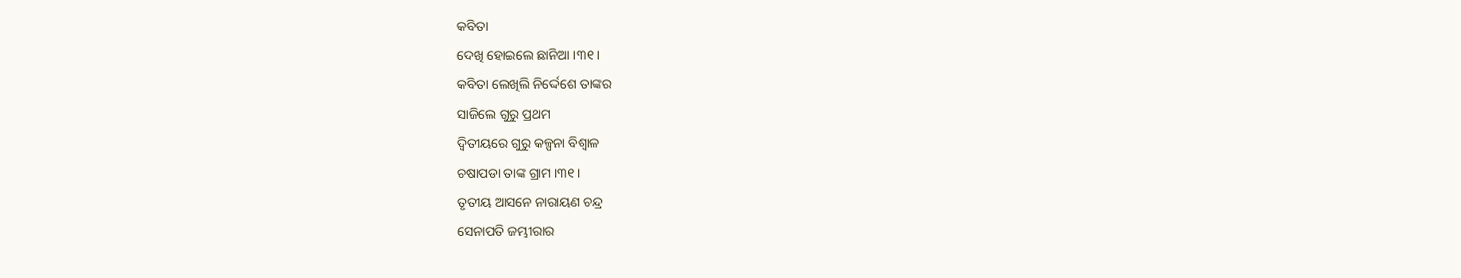କବିତା
ଦେଖି ହୋଇଲେ ଛାନିଆ ।୩୧।
କବିତା ଲେଖିଲି ନିର୍ଦ୍ଦେଶେ ତାଙ୍କର
ସାଜିଲେ ଗୁରୁ ପ୍ରଥମ
ଦ୍ବିତୀୟରେ ଗୁରୁ କଳ୍ପନା ବିଶ୍ବାଳ
ଚଷାପଡା ତାଙ୍କ ଗ୍ରାମ ।୩୧।
ତୃତୀୟ ଆସନେ ନାରାୟଣ ଚନ୍ଦ୍ର
ସେନାପତି ଜମ୍ଭୀରାର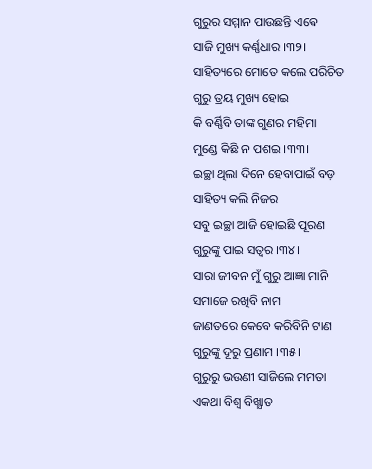ଗୁରୁର ସମ୍ମାନ ପାଉଛନ୍ତି ଏଵେ
ସାଜି ମୁଖ୍ୟ କର୍ଣ୍ଣଧାର ।୩୨।
ସାହିତ୍ୟରେ ମୋତେ କଲେ ପରିଚିତ
ଗୁରୁ ତ୍ରୟ ମୁଖ୍ୟ ହୋଇ
କି ବର୍ଣ୍ଣିବି ତାଙ୍କ ଗୁଣର ମହିମା
ମୁଣ୍ଡେ କିଛି ନ ପଶଇ ।୩୩।
ଇଚ୍ଛା ଥିଲା ଦିନେ ହେବାପାଇଁ ବଡ଼
ସାହିତ୍ୟ କଲି ନିଜର
ସବୁ ଇଚ୍ଛା ଆଜି ହୋଇଛି ପୂରଣ
ଗୁରୁଙ୍କୁ ପାଇ ସତ୍ବର ।୩୪।
ସାରା ଜୀବନ ମୁଁ ଗୁରୁ ଆଜ୍ଞା ମାନି
ସମାଜେ ରଖିବି ନାମ
ଜାଣତରେ କେବେ କରିବିନି ଟାଣ
ଗୁରୁଙ୍କୁ ଦୂରୁ ପ୍ରଣାମ ।୩୫।
ଗୁରୁରୁ ଭଉଣୀ ସାଜିଲେ ମମତା
ଏକଥା ବିଶ୍ବ ବିଖ୍ଯାତ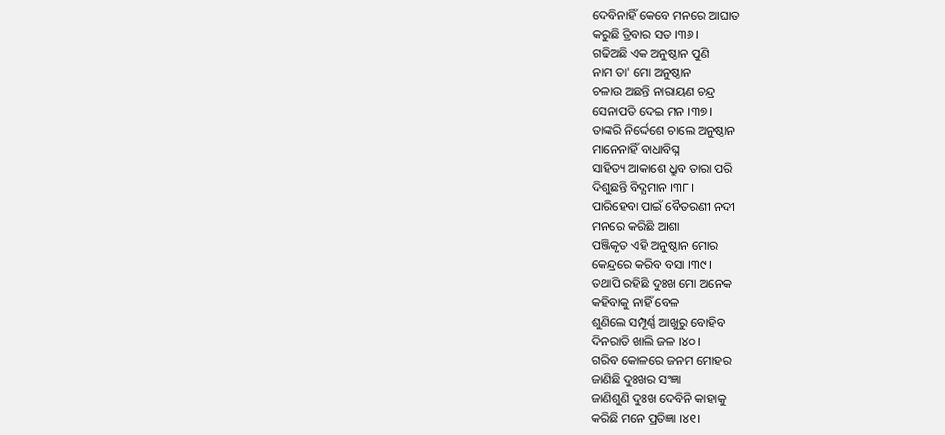ଦେବିନାହିଁ କେବେ ମନରେ ଆଘାତ
କରୁଛି ତ୍ରିବାର ସତ ।୩୬।
ଗଢିଅଛି ଏକ ଅନୁଷ୍ଠାନ ପୁଣି
ନାମ ତା' ମୋ ଅନୁଷ୍ଠାନ
ଚଳାଉ ଅଛନ୍ତି ନାରାୟଣ ଚନ୍ଦ୍ର
ସେନାପତି ଦେଇ ମନ ।୩୭।
ତାଙ୍କରି ନିର୍ଦ୍ଦେଶେ ଚାଲେ ଅନୁଷ୍ଠାନ
ମାନେନାହିଁ ବାଧାବିଘ୍ନ
ସାହିତ୍ୟ ଆକାଶେ ଧ୍ରୁବ ତାରା ପରି
ଦିଶୁଛନ୍ତି ବିଦ୍ଯମାନ ।୩୮।
ପାରିହେବା ପାଇଁ ବୈତରଣୀ ନଦୀ
ମନରେ କରିଛି ଆଶା
ପଞ୍ଜିକୃତ ଏହି ଅନୁଷ୍ଠାନ ମୋର
କେନ୍ଦ୍ରରେ କରିବ ବସା ।୩୯।
ତଥାପି ରହିଛି ଦୁଃଖ ମୋ ଅନେକ
କହିବାକୁ ନାହିଁ ବେଳ
ଶୁଣିଲେ ସମ୍ପୂର୍ଣ୍ଣ ଆଖୁରୁ ବୋହିବ
ଦିନରାତି ଖାଲି ଜଳ ।୪୦।
ଗରିବ କୋଳରେ ଜନମ ମୋହର
ଜାଣିଛି ଦୁଃଖର ସଂଜ୍ଞା
ଜାଣିଶୁଣି ଦୁଃଖ ଦେବିନି କାହାକୁ
କରିଛି ମନେ ପ୍ରତିଜ୍ଞା ।୪୧।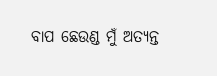ବାପ ଛେଉଣ୍ଡ ମୁଁ ଅତ୍ୟନ୍ତ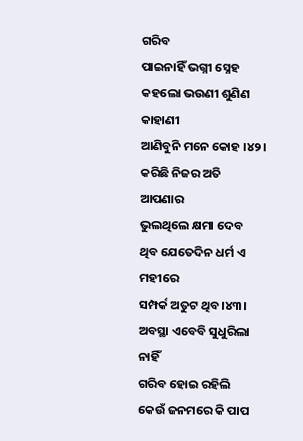ଗରିବ
ପାଇନାହିଁ ଭଗ୍ନୀ ସ୍ନେହ
କହଲୋ ଭଉଣୀ ଶୁଣିଣ କାହାଣୀ
ଆଣିବୁନି ମନେ କୋହ ।୪୨।
କରିଛି ନିଜର ଅତି ଆପଣାର
ଭୁଲଥିଲେ କ୍ଷମା ଦେବ
ଥିବ ଯେତେଦିନ ଧର୍ମ ଏ ମହୀରେ
ସମ୍ପର୍କ ଅତୁଟ ଥିବ ।୪୩।
ଅବସ୍ଥା ଏବେବି ସୁଧୁରିଲା ନାହିଁ
ଗରିବ ହୋଇ ରହିଲି
କେଉଁ ଜନମରେ କି ପାପ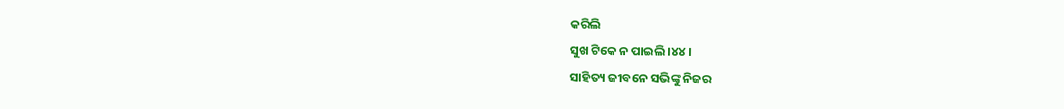କରିଲି
ସୁଖ ଟିକେ ନ ପାଇଲି ।୪୪।
ସାହିତ୍ୟ ଜୀବନେ ସଭିଙ୍କୁ ନିଜର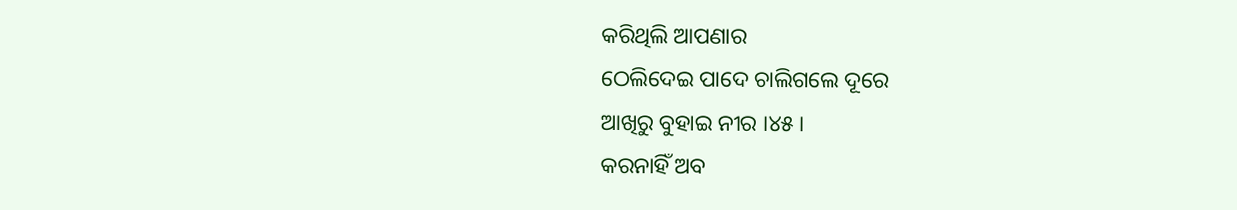କରିଥିଲି ଆପଣାର
ଠେଲିଦେଇ ପାଦେ ଚାଲିଗଲେ ଦୂରେ
ଆଖିରୁ ବୁହାଇ ନୀର ।୪୫।
କରନାହିଁ ଅବ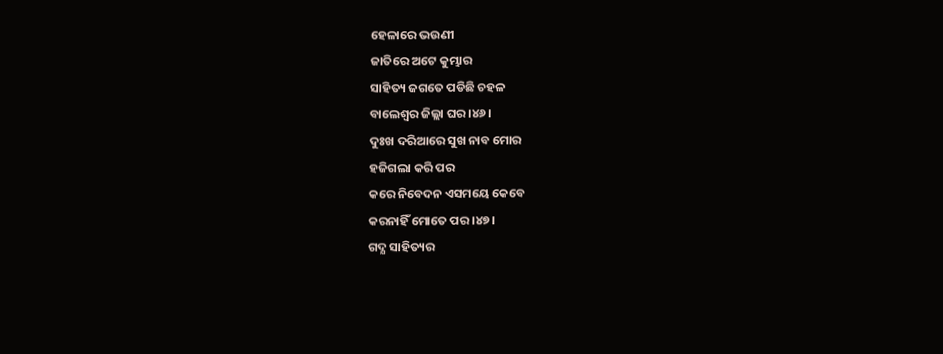ହେଳାରେ ଭଉଣୀ
ଜାତିରେ ଅଟେ କୁମ୍ଭାର
ସାହିତ୍ୟ ଜଗତେ ପଡିଛି ଚହଳ
ବାଲେଶ୍ବର ଜିଲ୍ଲା ଘର ।୪୬।
ଦୁଃଖ ଦରିଆରେ ସୁଖ ନାବ ମୋର
ହଜିଗଲା କରି ପର
କରେ ନିବେଦନ ଏସମୟେ କେବେ
କରନାହିଁ ମୋତେ ପର ।୪୭।
ଗଦ୍ଯ ସାହିତ୍ୟର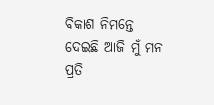ବିକାଶ ନିମନ୍ତେ
ଦେଇଛି ଆଜି ମୁଁ ମନ
ପ୍ରତି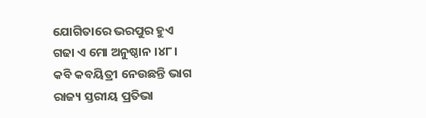ଯୋଗିତାରେ ଭରପୁର ହୁଏ
ଗଢା ଏ ମୋ ଅନୁଷ୍ଠାନ ।୪୮।
କବି କବୟିତ୍ରୀ ନେଉଛନ୍ତି ଭାଗ
ରାଜ୍ୟ ସ୍ତରୀୟ ପ୍ରତିଭା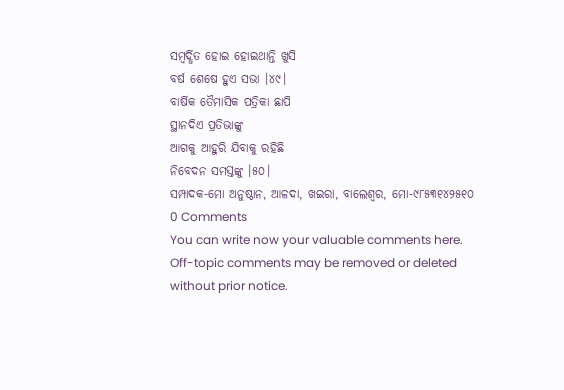ସମ୍ବର୍ଦ୍ଧିତ ହୋଇ ହୋଇଥାନ୍ତି ଖୁସି
ବର୍ଷ ଶେଷେ ହୁଏ ସଭା ।୪୯।
ବାର୍ଷିକ ତୈମାସିକ ପତ୍ରିକା ଛାପି
ସ୍ଥାନଦିଏ ପ୍ରତିଭାଙ୍କୁ
ଆଗକୁ ଆହୁରି ଯିବାକୁ ରହିଛି
ନିବେଦନ ସମସ୍ତଙ୍କୁ ।୫୦।
ସମ୍ପାଦକ-ମୋ ଅନୁଷ୍ଠାନ, ଆଳଦା, ଖଇରା, ବାଲେଶ୍ବର, ମୋ-୯୮୫୩୧୪୨୫୧୦
0 Comments
You can write now your valuable comments here. Off-topic comments may be removed or deleted without prior notice.